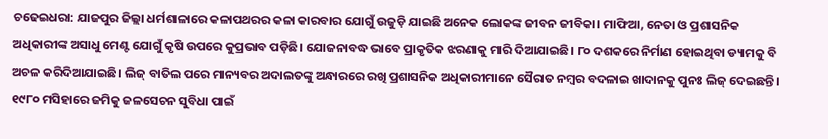ଚଢେଇଧରା: ଯାଜପୁର ଜିଲ୍ଲା ଧର୍ମଶାଳାରେ କଳାପଥରର କଳା କାରବାର ଯୋଗୁଁ ଉଜୁଡ଼ି ଯାଇଛି ଅନେକ ଲୋକଙ୍କ ଜୀବନ ଜୀବିକା। ମାଫିଆ, ନେତା ଓ ପ୍ରଶାସନିକ ଅଧିକାରୀଙ୍କ ଅସାଧୁ ମେଣ୍ଟ ଯୋଗୁଁ କୃଷି ଉପରେ କୁପ୍ରଭାବ ପଡ଼ିଛି। ଯୋଜନାବଦ୍ଧ ଭାବେ ପ୍ରାକୃତିକ ଝରଣାକୁ ମାରି ଦିଆଯାଇଛି। ୮୦ ଦଶକରେ ନିର୍ମାଣ ହୋଇଥିବା ଡ୍ୟାମକୁ ବି ଅଚଳ କରିଦିଆଯାଇଛି। ଲିଜ୍ ବାତିଲ ପରେ ମାନ୍ୟବର ଅଦାଲତଙ୍କୁ ଅନ୍ଧାରରେ ରଖି ପ୍ରଶାସନିକ ଅଧିକାରୀମାନେ ସୈରାତ ନମ୍ବର ବଦଳାଇ ଖାଦାନକୁ ପୁନଃ ଲିଜ୍ ଦେଇଛନ୍ତି।
୧୯୮୦ ମସିହାରେ ଜମିକୁ ଜଳସେଚନ ସୁବିଧା ପାଇଁ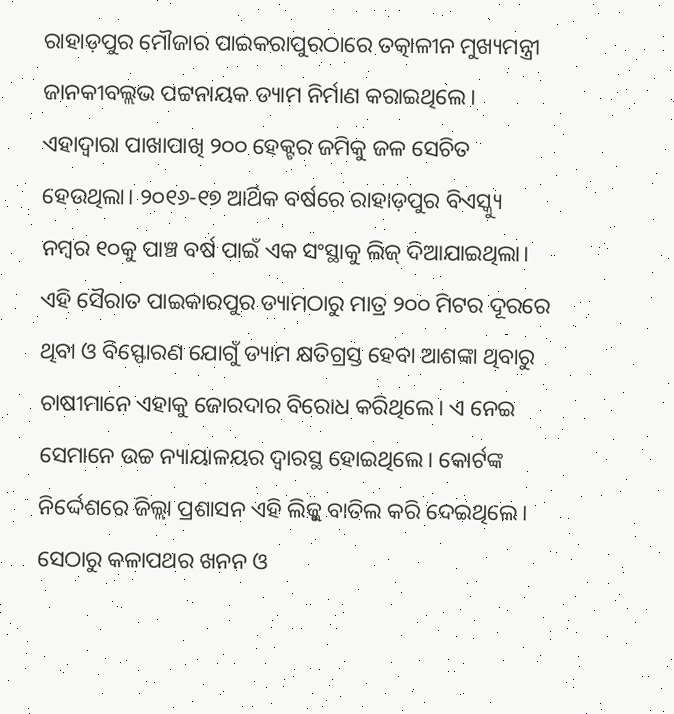ରାହାଡ଼ପୁର ମୌଜାର ପାଇକରାପୁରଠାରେ ତତ୍କାଳୀନ ମୁଖ୍ୟମନ୍ତ୍ରୀ ଜାନକୀବଲ୍ଲଭ ପଟ୍ଟନାୟକ ଡ୍ୟାମ ନିର୍ମାଣ କରାଇଥିଲେ। ଏହାଦ୍ବାରା ପାଖାପାଖି ୨୦୦ ହେକ୍ଟର ଜମିକୁ ଜଳ ସେଚିତ ହେଉଥିଲା। ୨୦୧୬-୧୭ ଆର୍ଥିକ ବର୍ଷରେ ରାହାଡ଼ପୁର ବିଏସ୍କ୍ୟୁ ନମ୍ବର ୧୦କୁ ପାଞ୍ଚ ବର୍ଷ ପାଇଁ ଏକ ସଂସ୍ଥାକୁ ଲିଜ୍ ଦିଆଯାଇଥିଲା। ଏହି ସୈରାତ ପାଇକାରପୁର ଡ୍ୟାମଠାରୁ ମାତ୍ର ୨୦୦ ମିଟର ଦୂରରେ ଥିବା ଓ ବିସ୍ଫୋରଣ ଯୋଗୁଁ ଡ୍ୟାମ କ୍ଷତିଗ୍ରସ୍ତ ହେବା ଆଶଙ୍କା ଥିବାରୁ ଚାଷୀମାନେ ଏହାକୁ ଜୋରଦାର ବିରୋଧ କରିଥିଲେ। ଏ ନେଇ ସେମାନେ ଉଚ୍ଚ ନ୍ୟାୟାଳୟର ଦ୍ୱାରସ୍ଥ ହୋଇଥିଲେ। କୋର୍ଟଙ୍କ ନିର୍ଦ୍ଦେଶରେ ଜିଲ୍ଲା ପ୍ରଶାସନ ଏହି ଲିଜ୍କୁ ବାତିଲ କରି ଦେଇଥିଲେ। ସେଠାରୁ କଳାପଥର ଖନନ ଓ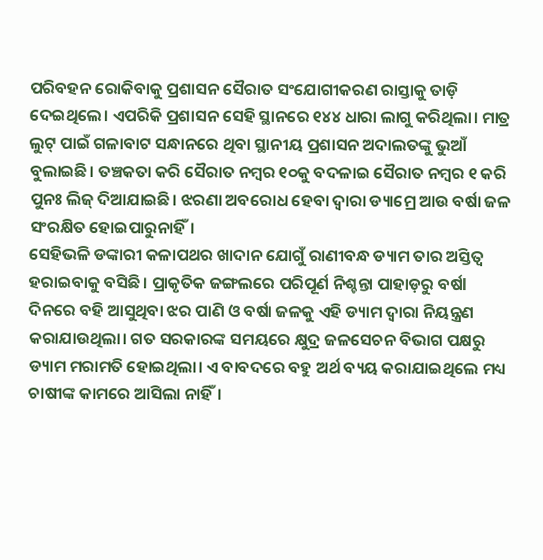ପରିବହନ ରୋକିବାକୁ ପ୍ରଶାସନ ସୈରାତ ସଂଯୋଗୀକରଣ ରାସ୍ତାକୁ ତାଡ଼ି ଦେଇଥିଲେ। ଏପରିକି ପ୍ରଶାସନ ସେହି ସ୍ଥାନରେ ୧୪୪ ଧାରା ଲାଗୁ କରିଥିଲା। ମାତ୍ର ଲୁଟ୍ ପାଇଁ ଗଳାବାଟ ସନ୍ଧାନରେ ଥିବା ସ୍ଥାନୀୟ ପ୍ରଶାସନ ଅଦାଲତଙ୍କୁ ଭୁଆଁ ବୁଲାଇଛି। ତଞ୍ଚକତା କରି ସୈରାତ ନମ୍ବର ୧୦କୁ ବଦଳାଇ ସୈରାତ ନମ୍ବର ୧ କରି ପୁନଃ ଲିଜ୍ ଦିଆଯାଇଛି। ଝରଣା ଅବରୋଧ ହେବା ଦ୍ବାରା ଡ୍ୟାମ୍ରେ ଆଉ ବର୍ଷା ଜଳ ସଂରକ୍ଷିତ ହୋଇପାରୁନାହିଁ।
ସେହିଭଳି ଡଙ୍କାରୀ କଳାପଥର ଖାଦାନ ଯୋଗୁଁ ରାଣୀବନ୍ଧ ଡ୍ୟାମ ତାର ଅସ୍ତିତ୍ବ ହରାଇବାକୁ ବସିଛି। ପ୍ରାକୃତିକ ଜଙ୍ଗଲରେ ପରିପୂର୍ଣ ନିଶ୍ଚନ୍ତା ପାହାଡ଼ରୁ ବର୍ଷl ଦିନରେ ବହି ଆସୁଥିବା ଝର ପାଣି ଓ ବର୍ଷା ଜଳକୁ ଏହି ଡ୍ୟାମ ଦ୍ୱାରା ନିୟନ୍ତ୍ରଣ କରାଯାଉଥିଲା। ଗତ ସରକାରଙ୍କ ସମୟରେ କ୍ଷୁଦ୍ର ଜଳସେଚନ ବିଭାଗ ପକ୍ଷରୁ ଡ୍ୟାମ ମରାମତି ହୋଇଥିଲା। ଏ ବାବଦରେ ବହୁ ଅର୍ଥ ବ୍ୟୟ କରାଯାଇଥିଲେ ମଧ୍ୟ ଚାଷୀଙ୍କ କାମରେ ଆସିଲା ନାହିଁ।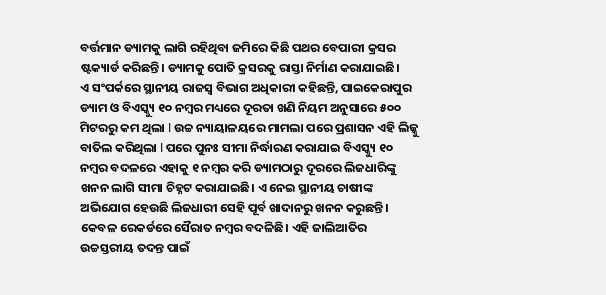ବର୍ତ୍ତମାନ ଡ୍ୟାମକୁ ଲାଗି ରହିଥିବା ଜମିରେ କିଛି ପଥର ବେପାରୀ କ୍ରସର ଷ୍ଟକ୍ୟାର୍ଡ କରିଛନ୍ତି। ଡ୍ୟାମକୁ ପୋତି କ୍ରସରକୁ ରାସ୍ତା ନିର୍ମାଣ କରାଯାଇଛି।
ଏ ସଂପର୍କରେ ସ୍ଥାନୀୟ ରାଜସ୍ୱ ବିଭାଗ ଅଧିକାରୀ କହିଛନ୍ତି, ପାଇକେରାପୁର ଡ୍ୟାମ ଓ ବିଏସ୍କ୍ୟୁ ୧୦ ନମ୍ବର ମଧ୍ୟରେ ଦୂରତା ଖଣି ନିୟମ ଅନୁସାରେ ୫୦୦ ମିଟରରୁ କମ ଥିଲା l ଉଚ୍ଚ ନ୍ୟାୟାଳୟରେ ମାମଲା ପରେ ପ୍ରଶାସନ ଏହି ଲିଜ୍କୁ ବାତିଲ କରିଥିଲା l ପରେ ପୁନଃ ସୀମା ନିର୍ଦ୍ଧାରଣ କରାଯାଇ ବିଏସ୍କ୍ୟୁ ୧୦ ନମ୍ବର ବଦଳରେ ଏହାକୁ ୧ ନମ୍ବର କରି ଡ୍ୟାମଠାରୁ ଦୂରରେ ଲିଜଧାରିଙ୍କୁ ଖନନ ଲାଗି ସୀମା ଚିହ୍ନଟ କରାଯାଇଛି। ଏ ନେଇ ସ୍ଥାନୀୟ ଚାଷୀଙ୍କ ଅଭିଯୋଗ ହେଉଛି ଲିଜଧାରୀ ସେହି ପୂର୍ବ ଖାଦାନରୁ ଖନନ କରୁଛନ୍ତି। କେବଳ ରେକର୍ଡରେ ସୈରାତ ନମ୍ବର ବଦଳିଛି। ଏହି ଜାଲିଆତିର ଉଚ୍ଚସ୍ତରୀୟ ତଦନ୍ତ ପାଇଁ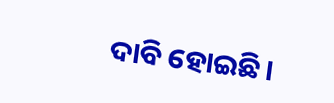ଦାବି ହୋଇଛି।